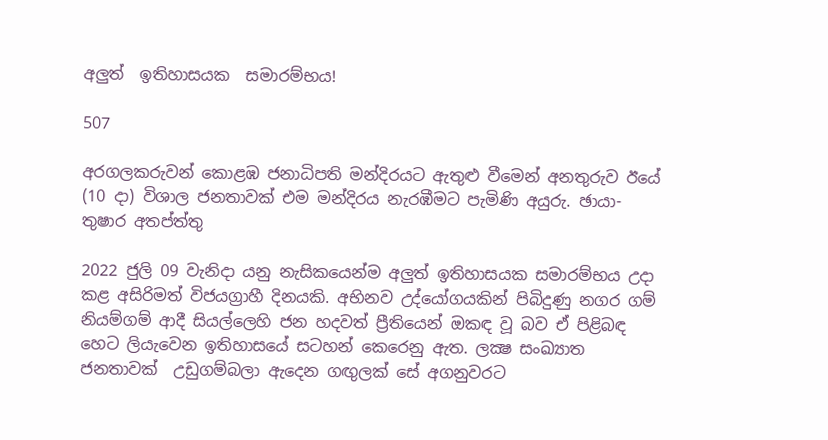අලුත්  ඉතිහාසයක  සමාරම්භය!

507

අරගලකරුවන් කොළඹ ජනාධිපති මන්දිරයට ඇතුළු වීමෙන් අනතුරුව ඊයේ (10 දා) විශාල ජනතාවක් එම මන්දිරය නැරඹීමට පැමිණි අයුරු. ඡායා- තුෂාර අතප්ත්තු

2022 ජුලි 09 වැනිදා යනු නැසිකයෙන්ම අලුත් ඉතිහාසයක සමාරම්භය උදා කළ අසිරිමත් විජයග්‍රාහී දිනයකි. අභිනව උද්යෝගයකින් පිබිදුණු නගර ගම් නියම්ගම් ආදී සියල්ලෙහි ජන හදවත් ප්‍රීතියෙන් ඔකඳ වූ බව ඒ පිළිබඳ හෙට ලියැවෙන ඉතිහාසයේ සටහන් කෙරෙනු ඇත. ලක්‍ෂ සංඛ්‍යාත ජනතාවක්  උඩුගම්බලා ඇදෙන ගඟුලක් සේ අගනුවරට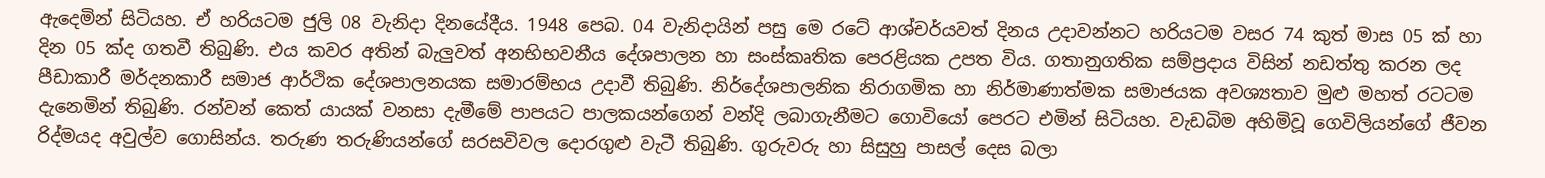ඇදෙමින් සිටියහ. ඒ හරියටම ජුලි 08 වැනිදා දිනයේදීය. 1948 පෙබ. 04 වැනිදායින් පසු මෙ රටේ ආශ්චර්යවත් දිනය උදාවන්නට හරියටම වසර 74 කුත් මාස 05 ක් හා දින 05 ක්ද ගතවී තිබුණි. එය කවර අතින් බැලුවත් අනභිභවනීය දේශපාලන හා සංස්කෘතික පෙරළියක උපත විය. ගතානුගතික සම්ප්‍රදාය විසින් නඩත්තු කරන ලද පීඩාකාරී මර්දනකාරී සමාජ ආර්ථික දේශපාලනයක සමාරම්භය උදාවී තිබුණි. නිර්දේශපාලනික නිරාගමික හා නිර්මාණාත්මක සමාජයක අවශ්‍යතාව මුළු මහත් රටටම දැනෙමින් තිබුණි. රන්වන් කෙත් යායක් වනසා දැමීමේ පාපයට පාලකයන්ගෙන් වන්දි ලබාගැනීමට ගොවියෝ පෙරට එමින් සිටියහ. වැඩබිම අහිමිවූ ගෙවිලියන්ගේ ජීවන රිද්මයද අවුල්ව ගොසින්ය. තරුණ තරුණියන්ගේ සරසවිවල දොරගුළු වැටී තිබුණි. ගුරුවරු හා සිසුහු පාසල් දෙස බලා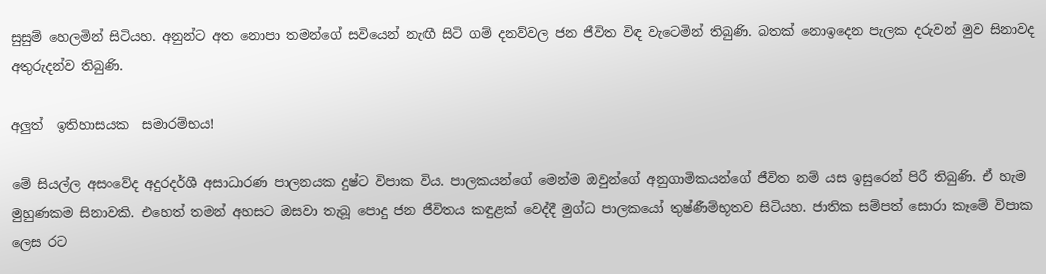සුසුම් හෙලමින් සිටියහ. අනුන්ට අත නොපා තමන්ගේ සවියෙන් නැඟී සිටි ගම් දනව්වල ජන ජීවිත විඳ වැටෙමින් තිබුණි. බතක් නොඉදෙන පැලක දරුවන් මුව සිනාවද අතුරුදන්ව තිබුණි.

අලුත්  ඉතිහාසයක  සමාරම්භය!

මේ සියල්ල අසංවේද අදුරදර්ශී අසාධාරණ පාලනයක දුෂ්ට විපාක විය. පාලකයන්ගේ මෙන්ම ඔවුන්ගේ අනුගාමිකයන්ගේ ජීවිත නම් යස ඉසුරෙන් පිරී තිබුණි. ඒ හැම මුහුණකම සිනාවකි. එහෙත් තමන් අහසට ඔසවා තැබූ පොදු ජන ජීවිතය කඳුළක් වෙද්දී මුග්ධ පාලකයෝ තුෂ්ණීම්භූතව සිටියහ. ජාතික සම්පත් සොරා කෑමේ විපාක ලෙස රට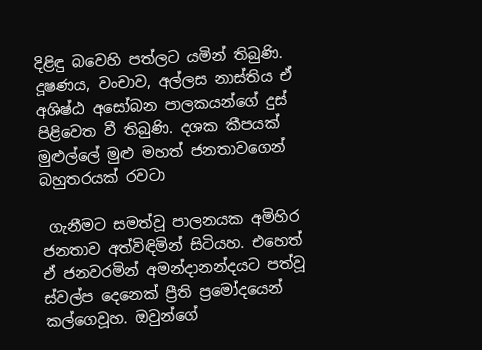දිළිඳු බවෙහි පත්ලට යමින් තිබුණි. දූෂණය, වංචාව, අල්ලස නාස්තිය ඒ අශිෂ්ඨ අසෝබන පාලකයන්ගේ දුස් පිළිවෙත වී තිබුණි. දශක කීපයක් මුළුල්ලේ මුළු මහත් ජනතාවගෙන් බහුතරයක් රවටා

 ගැනීමට සමත්වූ පාලනයක අමිහිර ජනතාව අත්විඳිමින් සිටියහ. එහෙත් ඒ ජනවරමින් අමන්දානන්දයට පත්වූ ස්වල්ප දෙනෙක් ප්‍රීති ප්‍රමෝදයෙන් කල්ගෙවූහ. ඔවුන්ගේ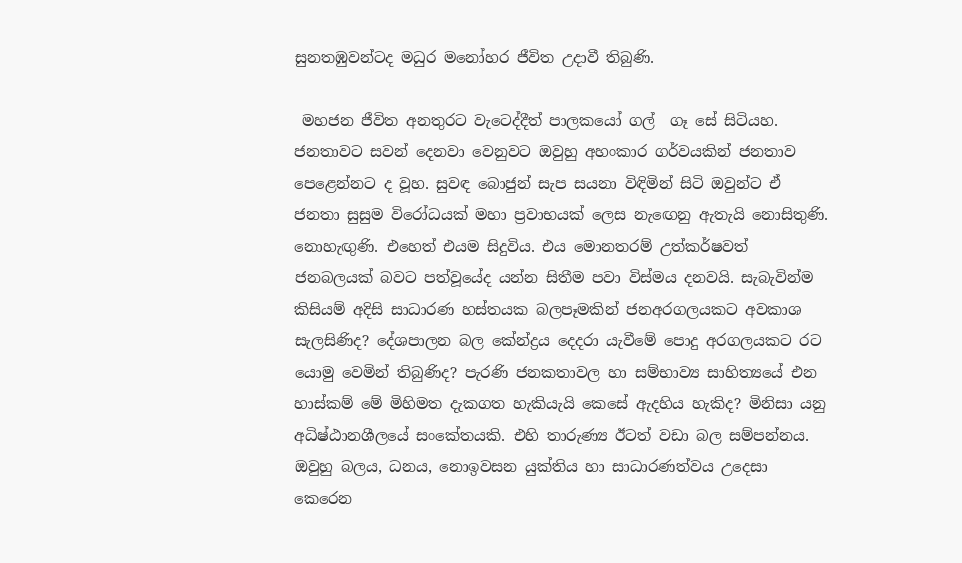සුනතඹුවන්ටද මධුර මනෝහර ජීවිත උදාවී තිබුණි.

 මහජන ජීවිත අනතුරට වැටෙද්දීත් පාලකයෝ ගල්  ගෑ සේ සිටියහ. ජනතාවට සවන් දෙනවා වෙනුවට ඔවුහු අහංකාර ගර්වයකින් ජනතාව පෙළෙන්නට ද වූහ. සුවඳ බොජුන් සැප සයනා විඳිමින් සිටි ඔවුන්ට ඒ ජනතා සුසුම විරෝධයක් මහා ප්‍රවාභයක් ලෙස නැඟෙනු ඇතැයි නොසිතුණි. නොහැඟුණි. එහෙත් එයම සිදුවිය. එය මොනතරම් උත්කර්ෂවත් ජනබලයක් බවට පත්වූයේද යන්න සිතීම පවා විස්මය දනවයි. සැබැවින්ම කිසියම් අදිසි සාධාරණ හස්තයක බලපෑමකින් ජනඅරගලයකට අවකාශ සැලසිණිද? දේශපාලන බල කේන්ද්‍රය දෙදරා යැවීමේ පොදු අරගලයකට රට යොමු වෙමින් තිබුණිද? පැරණි ජනකතාවල හා සම්භාව්‍ය සාහිත්‍යයේ එන හාස්කම් මේ මිහිමත දැකගත හැකියැයි කෙසේ ඇදහිය හැකිද? මිනිසා යනු අධිෂ්ඨානශීලයේ සංකේතයකි. එහි තාරුණ්‍ය ඊටත් වඩා බල සම්පන්නය. ඔවුහු බලය, ධනය, නොඉවසන යුක්තිය හා සාධාරණත්වය උදෙසා කෙරෙන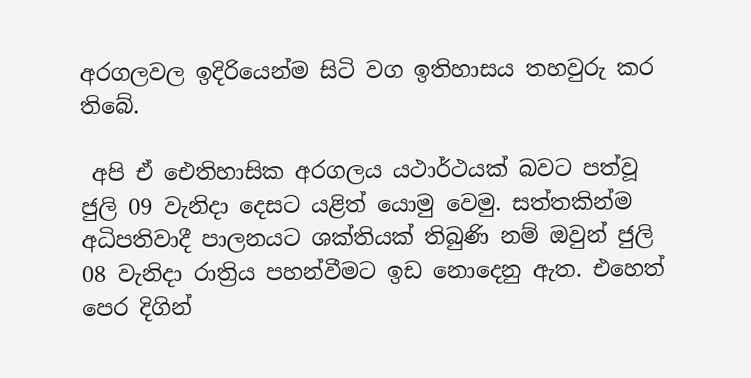අරගලවල ඉදිරියෙන්ම සිටි වග ඉතිහාසය තහවුරු කර තිබේ.

 අපි ඒ ඓතිහාසික අරගලය යථාර්ථයක් බවට පත්වූ ජුලි 09 වැනිදා දෙසට යළිත් යොමු වෙමු. සත්තකින්ම අධිපතිවාදී පාලනයට ශක්තියක් තිබුණි නම් ඔවුන් ජුලි 08 වැනිදා රාත්‍රිය පහන්වීමට ඉඩ නොදෙනු ඇත. එහෙත් පෙර දිගින්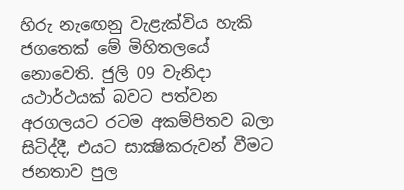හිරු නැඟෙනු වැළැක්විය හැකි ජගතෙක් මේ මිහිතලයේ නොවෙති. ජුලි 09 වැනිදා යථාර්ථයක් බවට පත්වන අරගලයට රටම අකම්පිතව බලා සිටිද්දී, එයට සාක්‍ෂිකරුවන් වීමට ජනතාව පුල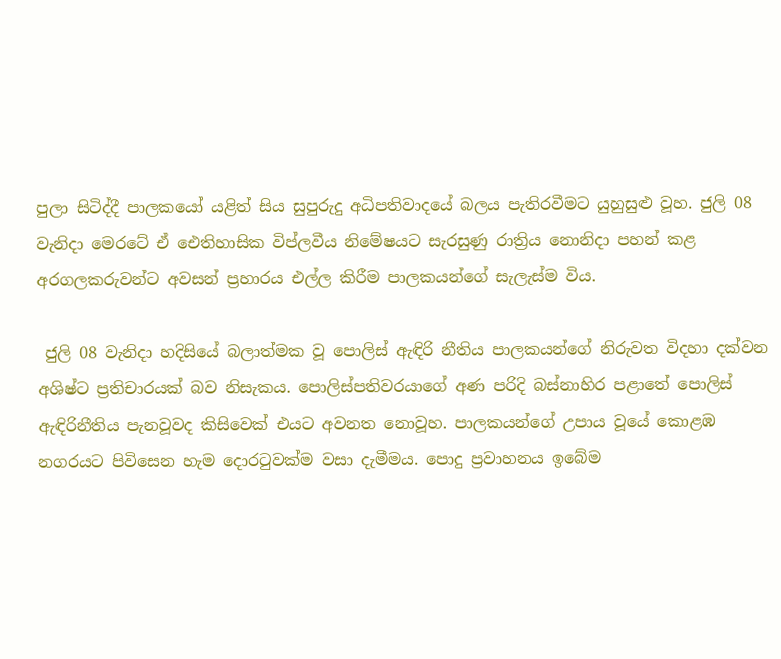පුලා සිටිද්දී පාලකයෝ යළිත් සිය සුපුරුදු අධිපතිවාදයේ බලය පැතිරවීමට යුහුසුළු වූහ. ජුලි 08 වැනිදා මෙරටේ ඒ ඓතිහාසික විප්ලවීය නිමේෂයට සැරසුණු රාත්‍රිය නොනිදා පහන් කළ අරගලකරුවන්ට අවසන් ප්‍රහාරය එල්ල කිරීම පාලකයන්ගේ සැලැස්ම විය.

 ජුලි 08 වැනිදා හදිසියේ බලාත්මක වූ පොලිස් ඇඳිරි නීතිය පාලකයන්ගේ නිරුවත විදහා දක්වන අශිෂ්ට ප්‍රතිචාරයක් බව නිසැකය. පොලිස්පතිවරයාගේ අණ පරිදි බස්නාහිර පළාතේ පොලිස් ඇඳිරිනීතිය පැනවූවද කිසිවෙක් එයට අවනත නොවූහ. පාලකයන්ගේ උපාය වූයේ කොළඹ නගරයට පිවිසෙන හැම දොරටුවක්ම වසා දැමීමය. පොදු ප්‍රවාහනය ඉබේම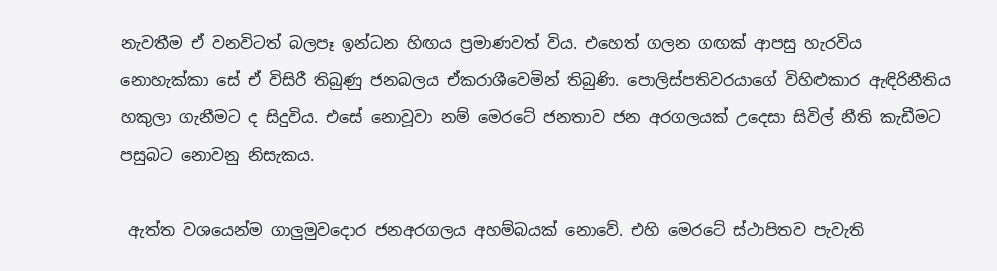නැවතීම ඒ වනවිටත් බලපෑ ඉන්ධන හිඟය ප්‍රමාණවත් විය. එහෙත් ගලන ගඟක් ආපසු හැරවිය නොහැක්කා සේ ඒ විසිරී තිබුණු ජනබලය ඒකරාශීවෙමින් තිබුණි. පොලිස්පතිවරයාගේ විහිළුකාර ඇඳිරිනීතිය හකුලා ගැනීමට ද සිදුවිය. එසේ නොවූවා නම් මෙරටේ ජනතාව ජන අරගලයක් උදෙසා සිවිල් නීති කැඩීමට පසුබට නොවනු නිසැකය.

 ඇත්ත වශයෙන්ම ගාලුමුවදොර ජනඅරගලය අහම්බයක් නොවේ. එහි මෙරටේ ස්ථාපිතව පැවැති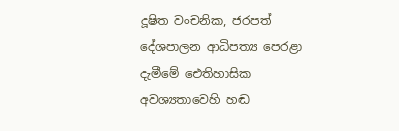දූෂිත වංචනික, ජරපත් දේශපාලන ආධිපත්‍ය පෙරළා දැමීමේ ඓතිහාසික අවශ්‍යතාවෙහි හඬ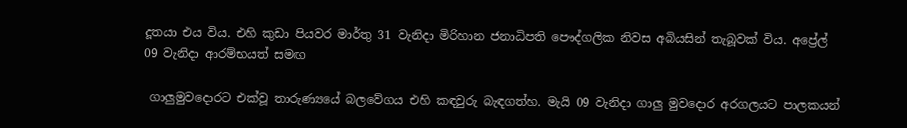දූතයා එය විය. එහි කුඩා පියවර මාර්තු 31 වැනිදා මිරිහාන ජනාධිපති පෞද්ගලික නිවස අබියසින් තැබූවක් විය. අප්‍රේල් 09 වැනිදා ආරම්භයත් සමඟ

 ගාලුමුවදොරට එක්වූ තාරුණ්‍යයේ බලවේගය එහි කඳවුරු බැඳගත්හ. මැයි 09 වැනිදා ගාලු මුවදොර අරගලයට පාලකයන්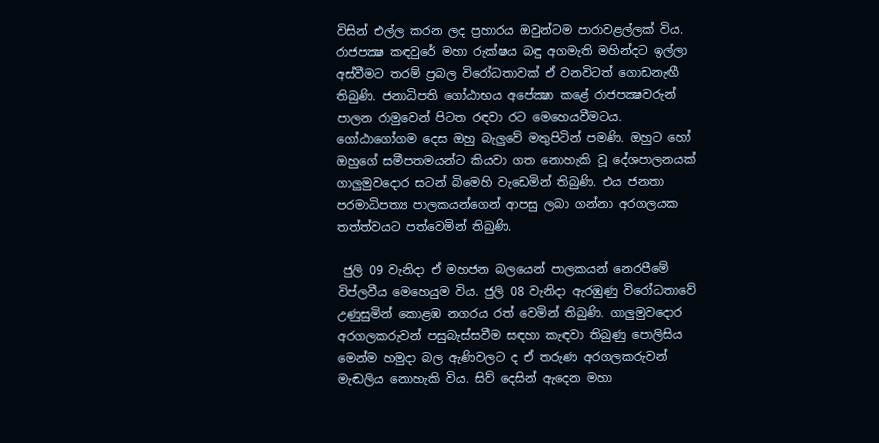විසින් එල්ල කරන ලද ප්‍රහාරය ඔවුන්ටම පාරාවළල්ලක් විය. රාජපක්‍ෂ කඳවුරේ මහා රුක්ෂය බඳු අගමැති මහින්දට ඉල්ලා අස්වීමට තරම් ප්‍රබල විරෝධතාවක් ඒ වනවිටත් ගොඩනැඟී තිබුණි. ජනාධිපති ගෝඨාභය අපේක්‍ෂා කළේ රාජපක්‍ෂවරුන් පාලන රාමුවෙන් පිටත රඳවා රට මෙහෙයවීමටය. ගෝඨාගෝගම දෙස ඔහු බැලුවේ මතුපිටින් පමණි. ඔහුට හෝ ඔහුගේ සමීපතමයන්ට කියවා ගත නොහැකි වූ දේශපාලනයක් ගාලුමුවදොර සටන් බිමෙහි වැඩෙමින් තිබුණි. එය ජනතා පරමාධිපත්‍ය පාලකයන්ගෙන් ආපසු ලබා ගන්නා අරගලයක තත්ත්වයට පත්වෙමින් තිබුණි.

 ජුලි 09 වැනිදා ඒ මහජන බලයෙන් පාලකයන් නෙරපීමේ විප්ලවීය මෙහෙයුම විය. ජුලි 08 වැනිදා ඇරඹුණු විරෝධතාවේ උණුසුමින් කොළඹ නගරය රත් වෙමින් තිබුණි. ගාලුමුවදොර අරගලකරුවන් පසුබැස්සවීම සඳහා කැඳවා තිබුණු පොලිසිය මෙන්ම හමුදා බල ඇණිවලට ද ඒ තරුණ අරගලකරුවන් මැඬලිය නොහැකි විය. සිව් දෙසින් ඇදෙන මහා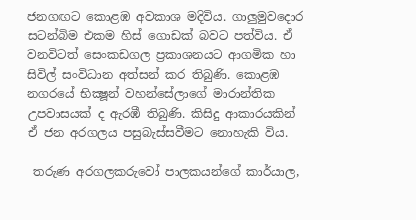ජනගඟට කොළඹ අවකාශ මදිවිය. ගාලුමුවදොර සටන්බිම එකම හිස් ගොඩක් බවට පත්විය. ඒ වනවිටත් සෙංකඩගල ප්‍රකාශනයට ආගමික හා සිවිල් සංවිධාන අත්සන් කර තිබුණි. කොළඹ නගරයේ භික්‍ෂූන් වහන්සේලාගේ මාරාන්තික උපවාසයක් ද ඇරඹී තිබුණි. කිසිදු ආකාරයකින් ඒ ජන අරගලය පසුබැස්සවීමට නොහැකි විය.

 තරුණ අරගලකරුවෝ පාලකයන්ගේ කාර්යාල,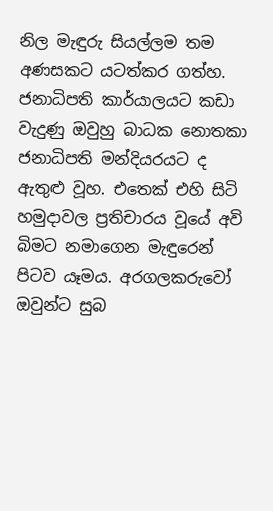නිල මැඳුරු සියල්ලම තම අණසකට යටත්කර ගත්හ. ජනාධිපති කාර්යාලයට කඩා වැදුණු ඔවුහු බාධක නොතකා ජනාධිපති මන්දියරයට ද ඇතුළු වූහ. එතෙක් එහි සිටි හමුදාවල ප්‍රතිචාරය වූයේ අවි බිමට නමාගෙන මැඳුරෙන් පිටව යෑමය. අරගලකරුවෝ ඔවුන්ට සුබ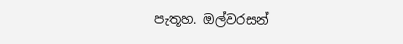පැතූහ. ඔල්වරසන්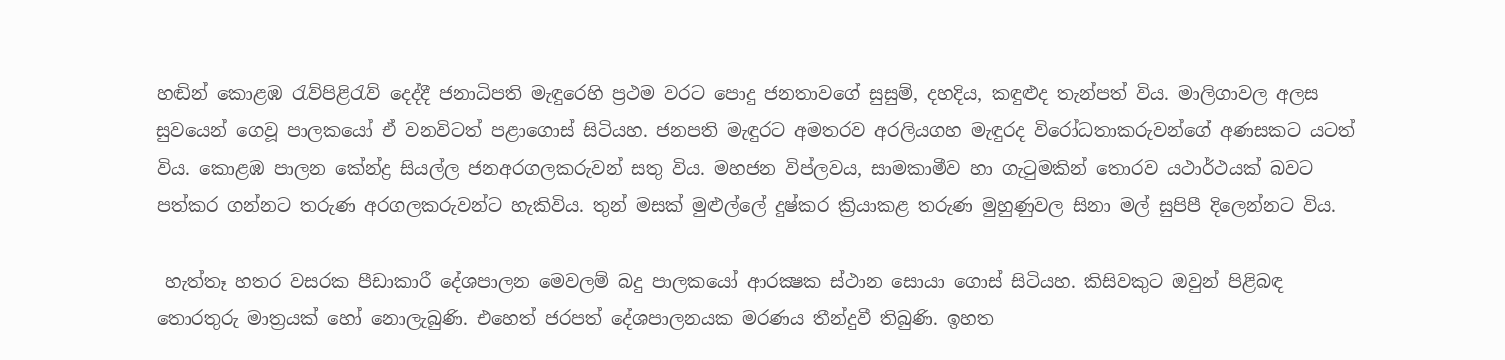හඬින් කොළඹ රැව්පිළිරැව් දෙද්දී ජනාධිපති මැඳුරෙහි ප්‍රථම වරට පොදු ජනතාවගේ සුසුම්, දහදිය, කඳුළුද තැන්පත් විය. මාලිගාවල අලස සුවයෙන් ගෙවූ පාලකයෝ ඒ වනවිටත් පළාගොස් සිටියහ. ජනපති මැඳුරට අමතරව අරලියගහ මැඳුරද විරෝධතාකරුවන්ගේ අණසකට යටත් විය. කොළඹ පාලන කේන්ද්‍ර සියල්ල ජනඅරගලකරුවන් සතු විය. මහජන විප්ලවය, සාමකාමීව හා ගැටුමකින් තොරව යථාර්ථයක් බවට පත්කර ගන්නට තරුණ අරගලකරුවන්ට හැකිවිය. තුන් මසක් මුළුල්ලේ දුෂ්කර ක්‍රියාකළ තරුණ මුහුණුවල සිනා මල් සුපිපී දිලෙන්නට විය.

 හැත්තෑ හතර වසරක පීඩාකාරී දේශපාලන මෙවලම් බදු පාලකයෝ ආරක්‍ෂක ස්ථාන සොයා ගොස් සිටියහ. කිසිවකුට ඔවුන් පිළිබඳ තොරතුරු මාත්‍රයක් හෝ නොලැබුණි. එහෙත් ජරපත් දේශපාලනයක මරණය තීන්දුවී තිබුණි. ඉහත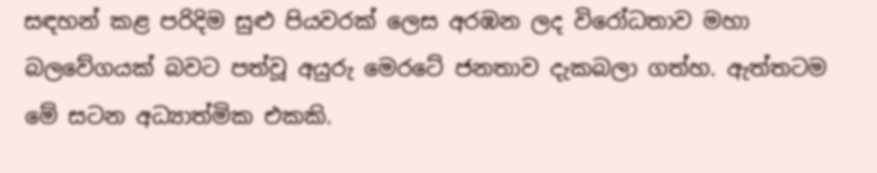සඳහන් කළ පරිදිම සුළු පියවරක් ලෙස අරඹන ලද විරෝධතාව මහා බලවේගයක් බවට පත්වූ අයුරු මෙරටේ ජනතාව දැකබලා ගත්හ. ඇත්තටම මේ සටන අධ්‍යාත්මික එකකි.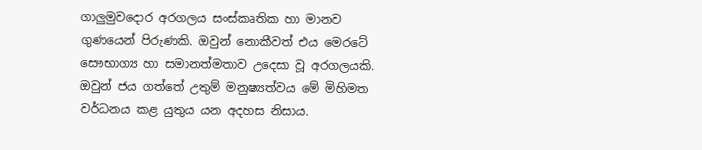ගාලුමුවදොර අරගලය සංස්කෘතික හා මානව ගුණයෙන් පිරුණකි. ඔවුන් නොකීවත් එය මෙරටේ සෞභාග්‍ය හා සමානත්මතාව උදෙසා වූ අරගලයකි. ඔවුන් ජය ගත්තේ උතුම් මනුෂ්‍යත්වය මේ මිහිමත වර්ධනය කළ යුතුය යන අදහස නිසාය.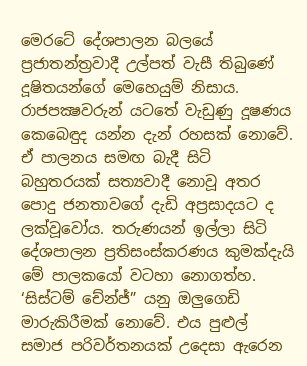මෙරටේ දේශපාලන බලයේ ප්‍රජාතන්ත්‍රවාදී උල්පත් වැසී තිබුණේ දූෂිතයන්ගේ මෙහෙයුම් නිසාය. රාජපක්‍ෂවරුන් යටතේ වැඩුණු දූෂණය කෙබෙඳුද යන්න දැන් රහසක් නොවේ. ඒ පාලනය සමඟ බැදී සිටි බහුතරයක් සත්‍යවාදී නොවූ අතර පොදු ජනතාවගේ දැඩි අප්‍රසාදයට ද ලක්වූවෝය. තරුණයන් ඉල්ලා සිටි දේශපාලන ප්‍රතිසංස්කරණය කුමක්දැයි මේ පාලකයෝ වටහා නොගත්හ. ‘සිස්ටම් චේන්ජ්” යනු ඔලුගෙඩි මාරුකිරීමක් නොවේ. එය පුළුල් සමාජ පරිවර්තනයක් උදෙසා ඇරෙන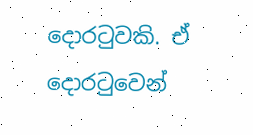දොරටුවකි. ඒ දොරටුවෙන්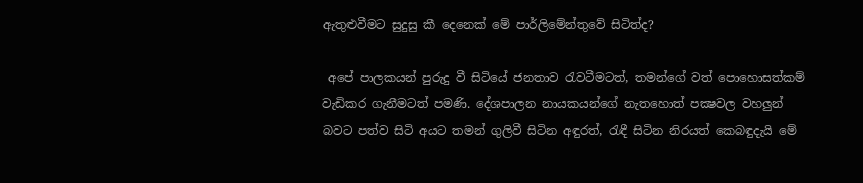ඇතුළුවීමට සුදුසු කී දෙනෙක් මේ පාර්ලිමේන්තුවේ සිටිත්ද?

 අපේ පාලකයන් පුරුදු වී සිටියේ ජනතාව රැවටීමටත්, තමන්ගේ වත් පොහොසත්කම් වැඩිකර ගැනීමටත් පමණි. දේශපාලන නායකයන්ගේ නැතහොත් පක්‍ෂවල වහලුන් බවට පත්ව සිටි අයට තමන් ගුලිවී සිටින අඳුරත්, රැඳී සිටින නිරයත් කෙබඳුදැයි මේ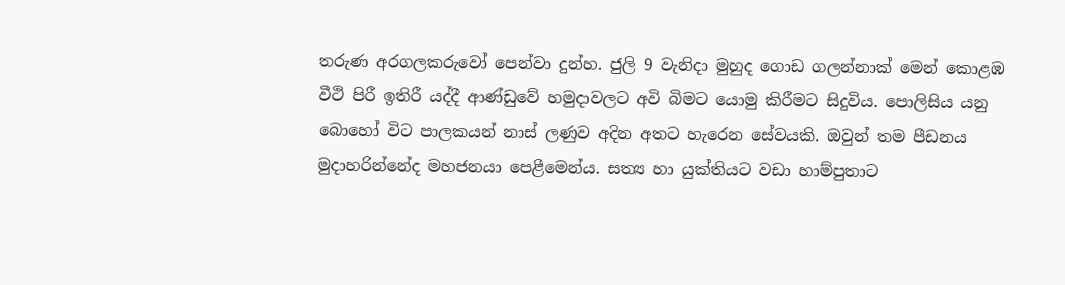තරුණ අරගලකරුවෝ පෙන්වා දුන්හ. ජුලි 9 වැනිදා මුහුද ගොඩ ගලන්නාක් මෙන් කොළඹ වීථි පිරී ඉතිරී යද්දී ආණ්ඩුවේ හමුදාවලට අවි බිමට යොමු කිරීමට සිදුවිය. පොලිසිය යනු බොහෝ විට පාලකයන් නාස් ලණුව අදින අතට හැරෙන සේවයකි. ඔවුන් තම පීඩනය මුදාහරින්නේද මහජනයා පෙළීමෙන්ය. සත්‍ය හා යුක්තියට වඩා හාම්පුතාට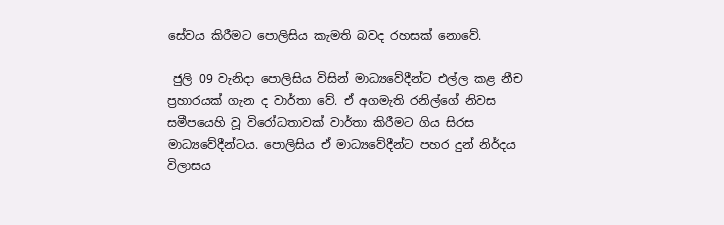සේවය කිරීමට පොලිසිය කැමති බවද රහසක් නොවේ.

 ජුලි 09 වැනිදා පොලිසිය විසින් මාධ්‍යවේදීන්ට එල්ල කළ නීච ප්‍රහාරයක් ගැන ද වාර්තා වේ. ඒ අගමැති රනිල්ගේ නිවස සමීපයෙහි වූ විරෝධතාවක් වාර්තා කිරීමට ගිය සිරස මාධ්‍යවේදීන්ටය. පොලිසිය ඒ මාධ්‍යවේදීන්ට පහර දුන් නිර්දය විලාසය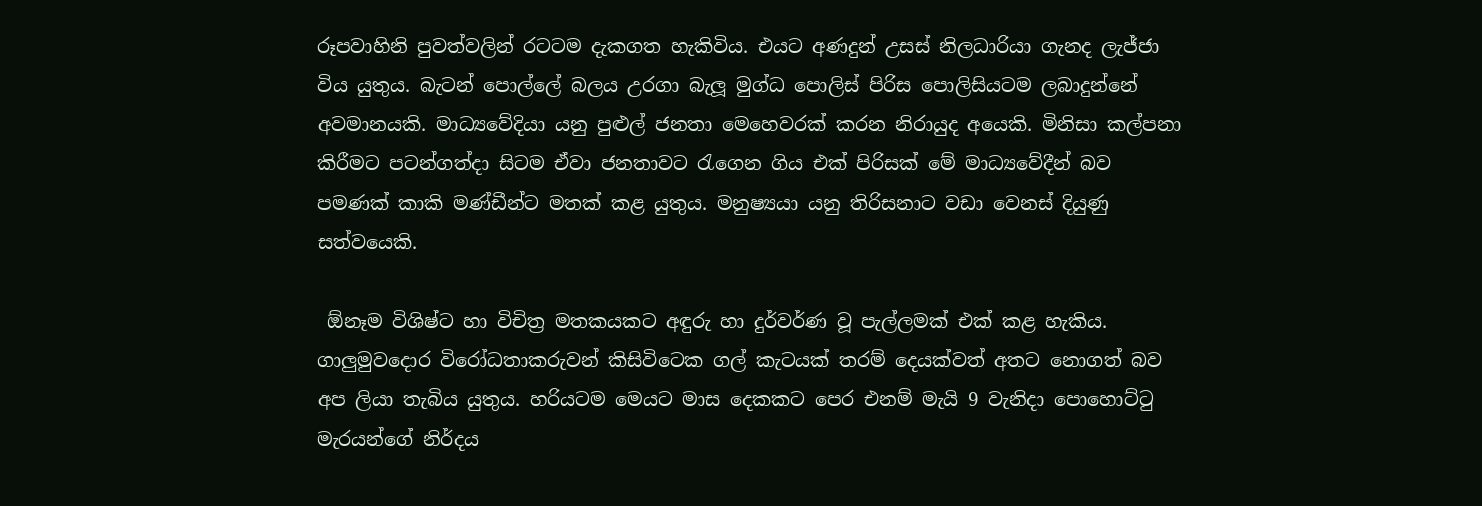රූපවාහිනි පුවත්වලින් රටටම දැකගත හැකිවිය. එයට අණදුන් උසස් නිලධාරියා ගැනද ලැජ්ජා විය යුතුය. බැටන් පොල්ලේ බලය උරගා බැලූ මුග්ධ පොලිස් පිරිස පොලිසියටම ලබාදුන්නේ අවමානයකි. මාධ්‍යවේදියා යනු පුළුල් ජනතා මෙහෙවරක් කරන නිරායුද අයෙකි. මිනිසා කල්පනා කිරීමට පටන්ගත්දා සිටම ඒවා ජනතාවට රැගෙන ගිය එක් පිරිසක් මේ මාධ්‍යවේදීන් බව පමණක් කාකි මණ්ඩීන්ට මතක් කළ යුතුය. මනුෂ්‍යයා යනු තිරිසනාට වඩා වෙනස් දියුණු සත්වයෙකි.

 ඕනෑම විශිෂ්ට හා විචිත්‍ර මතකයකට අඳුරු හා දුර්වර්ණ වූ පැල්ලමක් එක් කළ හැකිය. ගාලුමුවදොර විරෝධතාකරුවන් කිසිවිටෙක ගල් කැටයක් තරම් දෙයක්වත් අතට නොගත් බව අප ලියා තැබිය යුතුය. හරියටම මෙයට මාස දෙකකට පෙර එනම් මැයි 9 වැනිදා පොහොට්ටු මැරයන්ගේ නිර්දය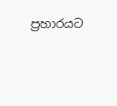ප්‍රහාරයට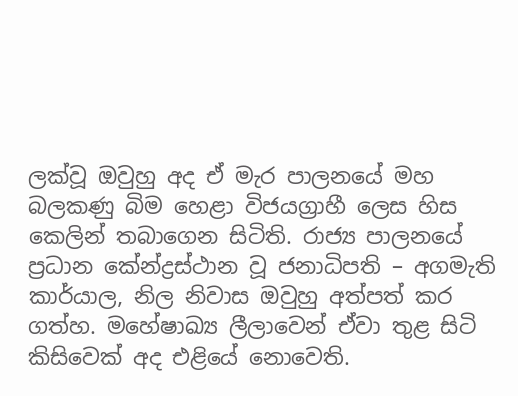ලක්වූ ඔවුහු අද ඒ මැර පාලනයේ මහ බලකණු බිම හෙළා විජයග්‍රාහී ලෙස හිස කෙලින් තබාගෙන සිටිති. රාජ්‍ය පාලනයේ ප්‍රධාන කේන්ද්‍රස්ථාන වූ ජනාධිපති – අගමැති කාර්යාල, නිල නිවාස ඔවුහු අත්පත් කර ගත්හ. මහේෂාඛ්‍ය ලීලාවෙන් ඒවා තුළ සිටි කිසිවෙක් අද එළියේ නොවෙති.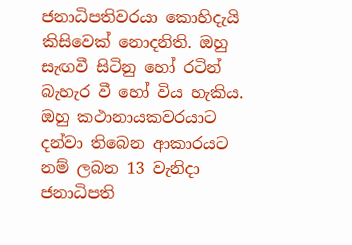ජනාධිපතිවරයා කොහිදැයි කිසිවෙක් නොදනිති. ඔහු සැඟවී සිටිනු හෝ රටින් බැහැර වී හෝ විය හැකිය. ඔහු කථානායකවරයාට දන්වා තිබෙන ආකාරයට නම් ලබන 13 වැනිදා ජනාධිපති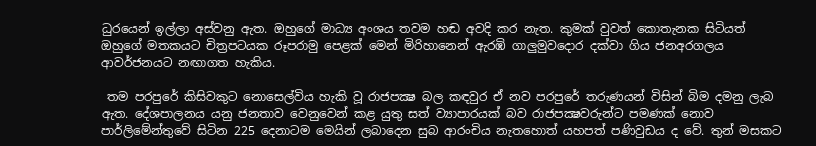ධුරයෙන් ඉල්ලා අස්වනු ඇත. ඔහුගේ මාධ්‍ය අංශය තවම හඬ අවදි කර නැත. කුමක් වුවත් කොතැනක සිටියත් ඔහුගේ මතකයට චිත්‍රපටයක රූපරාමු පෙළක් මෙන් මිරිහානෙන් ඇරඹි ගාලුමුවදොර දක්වා ගිය ජනඅරගලය ආවර්ජනයට නඟාගත හැකිය.

 තම පරපුරේ කිසිවකුට නොසෙල්විය හැකි වූ රාජපක්‍ෂ බල කඳවුර ඒ නව පරපුරේ තරුණයන් විසින් බිම දමනු ලැබ ඇත. දේශපාලනය යනු ජනතාව වෙනුවෙන් කළ යුතු සත් ව්‍යාපාරයක් බව රාජපක්‍ෂවරුන්ට පමණක් නොව පාර්ලිමේන්තුවේ සිටින 225 දෙනාටම මෙයින් ලබාදෙන සුබ ආරංචිය නැතහොත් යහපත් පණිවුඩය ද වේ. තුන් මසකට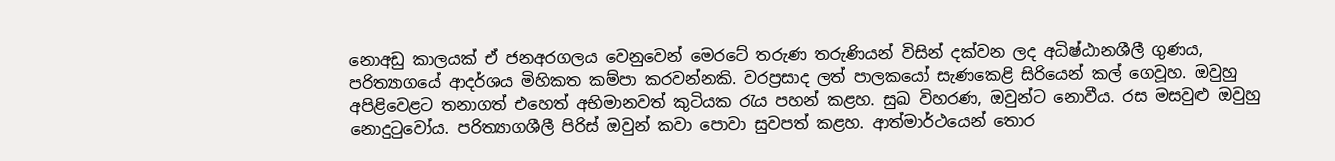නොඅඩු කාලයක් ඒ ජනඅරගලය වෙනුවෙන් මෙරටේ තරුණ තරුණියන් විසින් දක්වන ලද අධිෂ්ඨානශීලී ගුණය, පරිත්‍යාගයේ ආදර්ශය මිහිකත කම්පා කරවන්නකි. වරප්‍රසාද ලත් පාලකයෝ සැණකෙළි සිරියෙන් කල් ගෙවූහ. ඔවුහු අපිළිවෙළට තනාගත් එහෙත් අභිමානවත් කුටියක රැය පහන් කළහ. සුඛ විහරණ, ඔවුන්ට නොවීය. රස මසවුළු ඔවුහු නොදුටුවෝය. පරිත්‍යාගශීලී පිරිස් ඔවුන් කවා පොවා සුවපත් කළහ. ආත්මාර්ථයෙන් තොර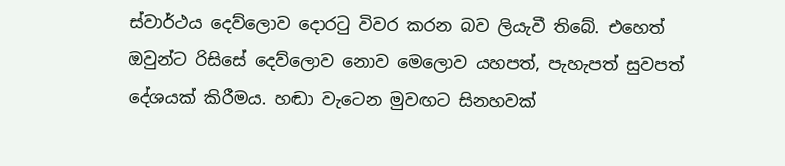ස්වාර්ථය දෙව්ලොව දොරටු විවර කරන බව ලියැවී තිබේ. එහෙත් ඔවුන්ට රිසිසේ දෙව්ලොව නොව මෙලොව යහපත්, පැහැපත් සුවපත් දේශයක් කිරීමය. හඬා වැටෙන මුවඟට සිනහවක්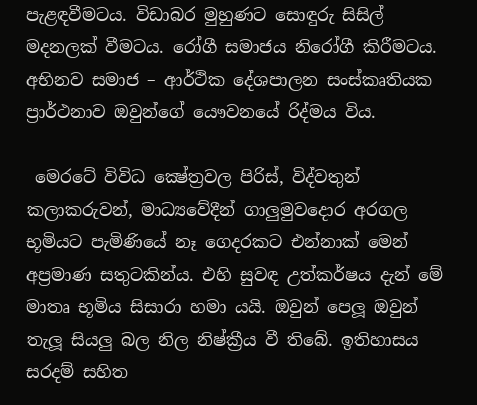පැළඳවීමටය. විඩාබර මුහුණට සොඳුරු සිසිල් මදනලක් වීමටය. රෝගී සමාජය නිරෝගී කිරීමටය. අභිනව සමාජ – ආර්ථික දේශපාලන සංස්කෘතියක ප්‍රාර්ථනාව ඔවුන්ගේ යෞවනයේ රිද්මය විය.

 මෙරටේ විවිධ ක්‍ෂේත්‍රවල පිරිස්, විද්වතුන් කලාකරුවන්, මාධ්‍යවේදීන් ගාලුමුවදොර අරගල භූමියට පැමිණියේ නෑ ගෙදරකට එන්නාක් මෙන් අප්‍රමාණ සතුටකින්ය. එහි සුවඳ උත්කර්ෂය දැන් මේ මාතෘ භූමිය සිසාරා හමා යයි. ඔවුන් පෙලූ ඔවුන් තැලූ සියලු බල නිල නිෂ්ක්‍රීය වී තිබේ. ඉතිහාසය සරදම් සහිත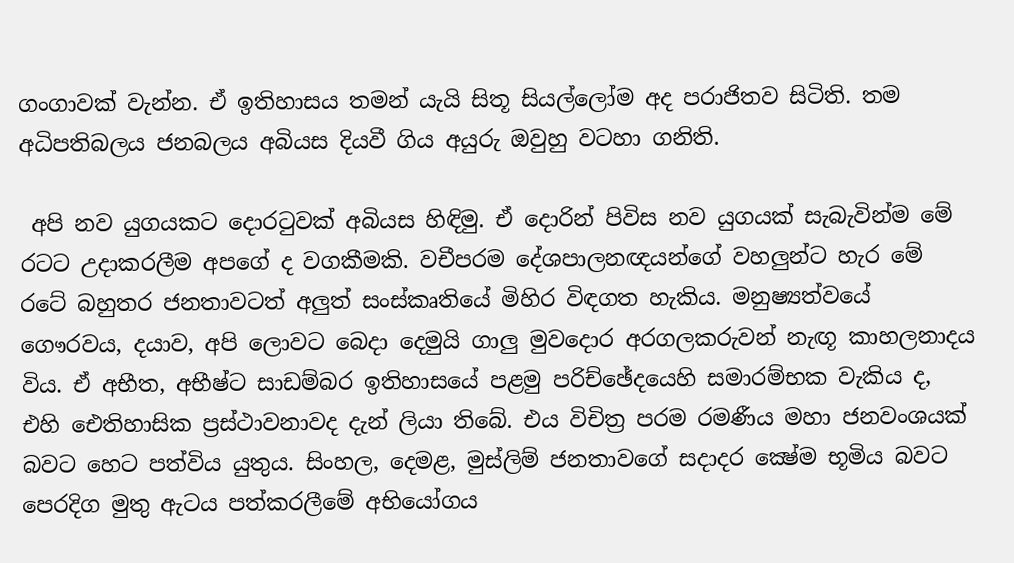ගංගාවක් වැන්න. ඒ ඉතිහාසය තමන් යැයි සිතූ සියල්ලෝම අද පරාජිතව සිටිති. තම අධිපතිබලය ජනබලය අබියස දියවී ගිය අයුරු ඔවුහු වටහා ගනිති.

 අපි නව යුගයකට දොරටුවක් අබියස හිඳිමු. ඒ දොරින් පිවිස නව යුගයක් සැබැවින්ම මේ රටට උදාකරලීම අපගේ ද වගකීමකි. වචීපරම දේශපාලනඥයන්ගේ වහලුන්ට හැර මේ රටේ බහුතර ජනතාවටත් අලුත් සංස්කෘතියේ මිහිර විඳගත හැකිය. මනුෂ්‍යත්වයේ ගෞරවය, දයාව, අපි ලොවට බෙදා දෙමුයි ගාලු මුවදොර අරගලකරුවන් නැඟූ කාහලනාදය විය. ඒ අභීත, අභීෂ්ට සාඩම්බර ඉතිහාසයේ පළමු පරිච්ඡේදයෙහි සමාරම්භක වැකිය ද, එහි ඓතිහාසික ප්‍රස්ථාවනාවද දැන් ලියා තිබේ. එය විචිත්‍ර පරම රමණීය මහා ජනවංශයක් බවට හෙට පත්විය යුතුය. සිංහල, දෙමළ, මුස්ලිම් ජනතාවගේ සදාදර ක්‍ෂේම භූමිය බවට පෙරදිග මුතු ඇටය පත්කරලීමේ අභියෝගය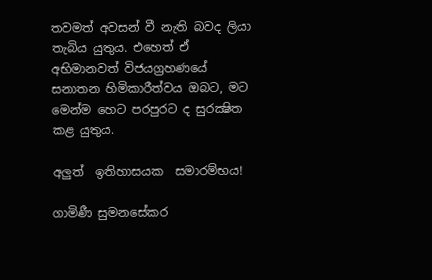තවමත් අවසන් වී නැති බවද ලියා තැබිය යුතුය. එහෙත් ඒ අභිමානවත් විජයග්‍රහණයේ සනාතන හිමිකාරීත්වය ඔබට, මට මෙන්ම හෙට පරපුරට ද සුරක්‍ෂිත කළ යුතුය.

අලුත්  ඉතිහාසයක  සමාරම්භය!

ගාමිණී සුමනසේකර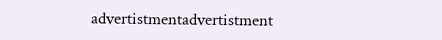advertistmentadvertistment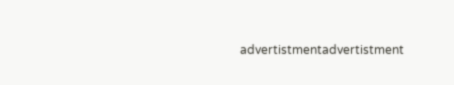advertistmentadvertistment